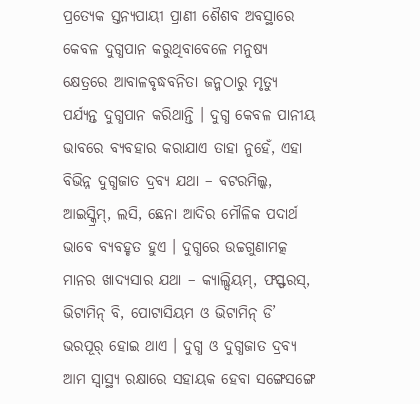ପ୍ରତ୍ୟେକ ସ୍ତନ୍ୟପାୟୀ ପ୍ରାଣୀ ଶୈଶବ ଅବସ୍ଥାରେ କେବଳ ଦୁଗ୍ଧପାନ କରୁଥିବାବେଳେ ମନୁଷ୍ୟ କ୍ଷେତ୍ରରେ ଆବାଳବୃଦ୍ଧବନିତା ଜନ୍ମଠାରୁ ମୃତ୍ୟୁ ପର୍ଯ୍ୟନ୍ତ ଦୁଗ୍ଧପାନ କରିଥାନ୍ତି । ଦୁଗ୍ଧ କେବଳ ପାନୀୟ ଭାବରେ ବ୍ୟବହାର କରାଯାଏ ତାହା ନୁହେଁ, ଏହା ବିଭିନ୍ନ ଦୁଗ୍ଧଜାତ ଦ୍ରବ୍ୟ ଯଥା – ବଟରମିଲ୍କ, ଆଇସ୍କ୍ରିମ୍, ଲସି, ଛେନା ଆଦିର ମୌଳିକ ପଦାର୍ଥ ଭାବେ ବ୍ୟବହୃତ ହୁଏ । ଦୁଗ୍ଧରେ ଉଚ୍ଚଗୁଣାମତ୍କ ମାନର ଖାଦ୍ୟସାର ଯଥା – କ୍ୟାଲ୍ସିୟମ୍, ଫସ୍ଫରସ୍, ଭିଟାମିନ୍ ବି, ପୋଟାସିୟମ ଓ ଭିଟାମିନ୍ ଡି’ ଭରପୂର୍ ହୋଇ ଥାଏ । ଦୁଗ୍ଧ ଓ ଦୁଗ୍ଧଜାତ ଦ୍ରବ୍ୟ ଆମ ସ୍ବାସ୍ଥ୍ୟ ରକ୍ଷାରେ ସହାୟକ ହେବା ସଙ୍ଗେସଙ୍ଗେ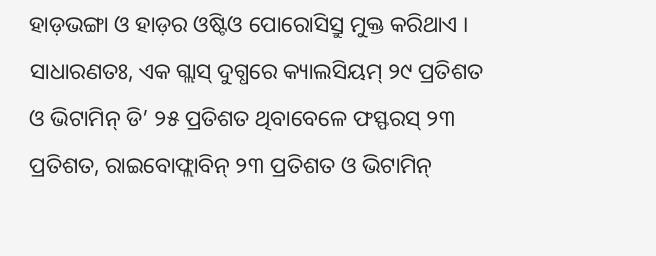ହାଡ଼ଭଙ୍ଗା ଓ ହାଡ଼ର ଓଷ୍ଟିଓ ପୋରୋସିସ୍ରୁ ମୁକ୍ତ କରିଥାଏ । ସାଧାରଣତଃ, ଏକ ଗ୍ଲାସ୍ ଦୁଗ୍ଧରେ କ୍ୟାଲସିୟମ୍ ୨୯ ପ୍ରତିଶତ ଓ ଭିଟାମିନ୍ ଡି’ ୨୫ ପ୍ରତିଶତ ଥିବାବେଳେ ଫସ୍ଫରସ୍ ୨୩ ପ୍ରତିଶତ, ରାଇବୋଫ୍ଲାବିନ୍ ୨୩ ପ୍ରତିଶତ ଓ ଭିଟାମିନ୍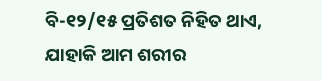ବି-୧୨/୧୫ ପ୍ରତିଶତ ନିହିତ ଥାଏ, ଯାହାକି ଆମ ଶରୀର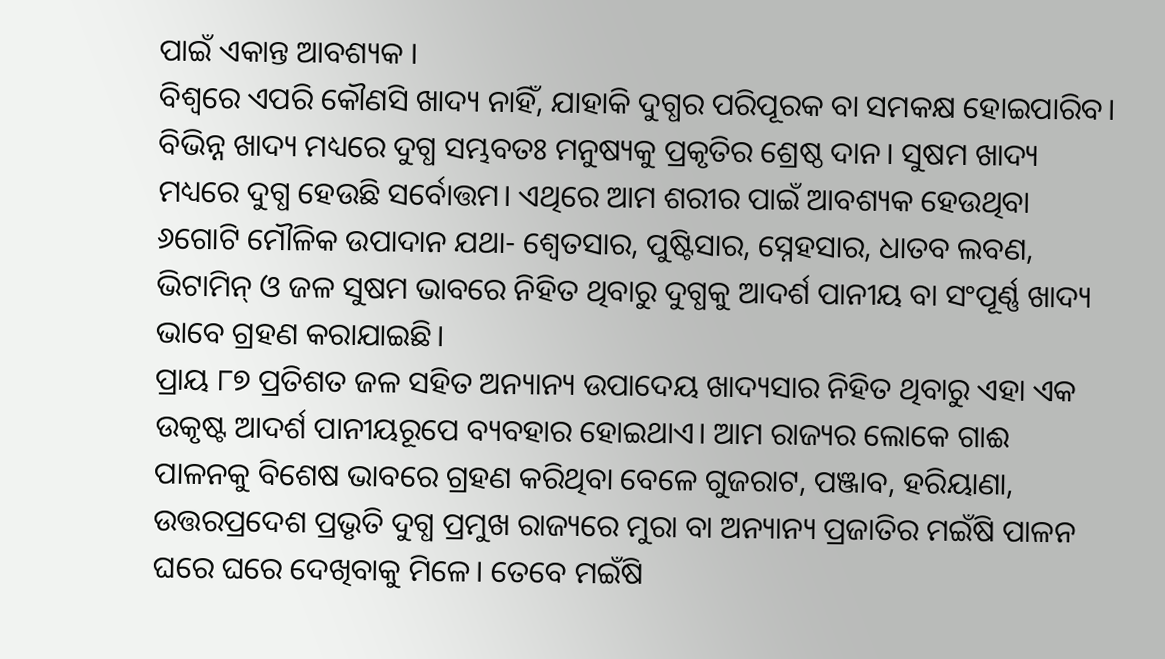ପାଇଁ ଏକାନ୍ତ ଆବଶ୍ୟକ ।
ବିଶ୍ୱରେ ଏପରି କୌଣସି ଖାଦ୍ୟ ନାହିଁ, ଯାହାକି ଦୁଗ୍ଧର ପରିପୂରକ ବା ସମକକ୍ଷ ହୋଇପାରିବ। ବିଭିନ୍ନ ଖାଦ୍ୟ ମଧ୍ୟରେ ଦୁଗ୍ଧ ସମ୍ଭବତଃ ମନୁଷ୍ୟକୁ ପ୍ରକୃତିର ଶ୍ରେଷ୍ଠ ଦାନ। ସୁଷମ ଖାଦ୍ୟ ମଧ୍ୟରେ ଦୁଗ୍ଧ ହେଉଛି ସର୍ବୋତ୍ତମ। ଏଥିରେ ଆମ ଶରୀର ପାଇଁ ଆବଶ୍ୟକ ହେଉଥିବା ୬ଗୋଟି ମୌଳିକ ଉପାଦାନ ଯଥା- ଶ୍ୱେତସାର, ପୁଷ୍ଟିସାର, ସ୍ନେହସାର, ଧାତବ ଲବଣ, ଭିଟାମିନ୍ ଓ ଜଳ ସୁଷମ ଭାବରେ ନିହିତ ଥିବାରୁ ଦୁଗ୍ଧକୁ ଆଦର୍ଶ ପାନୀୟ ବା ସଂପୂର୍ଣ୍ଣ ଖାଦ୍ୟ ଭାବେ ଗ୍ରହଣ କରାଯାଇଛି।
ପ୍ରାୟ ୮୭ ପ୍ରତିଶତ ଜଳ ସହିତ ଅନ୍ୟାନ୍ୟ ଉପାଦେୟ ଖାଦ୍ୟସାର ନିହିତ ଥିବାରୁ ଏହା ଏକ ଉକୃଷ୍ଟ ଆଦର୍ଶ ପାନୀୟରୂପେ ବ୍ୟବହାର ହୋଇଥାଏ। ଆମ ରାଜ୍ୟର ଲୋକେ ଗାଈ ପାଳନକୁ ବିଶେଷ ଭାବରେ ଗ୍ରହଣ କରିଥିବା ବେଳେ ଗୁଜରାଟ, ପଞ୍ଜାବ, ହରିୟାଣା, ଉତ୍ତରପ୍ରଦେଶ ପ୍ରଭୃତି ଦୁଗ୍ଧ ପ୍ରମୁଖ ରାଜ୍ୟରେ ମୁରା ବା ଅନ୍ୟାନ୍ୟ ପ୍ରଜାତିର ମଇଁଷି ପାଳନ ଘରେ ଘରେ ଦେଖିବାକୁ ମିଳେ। ତେବେ ମଇଁଷି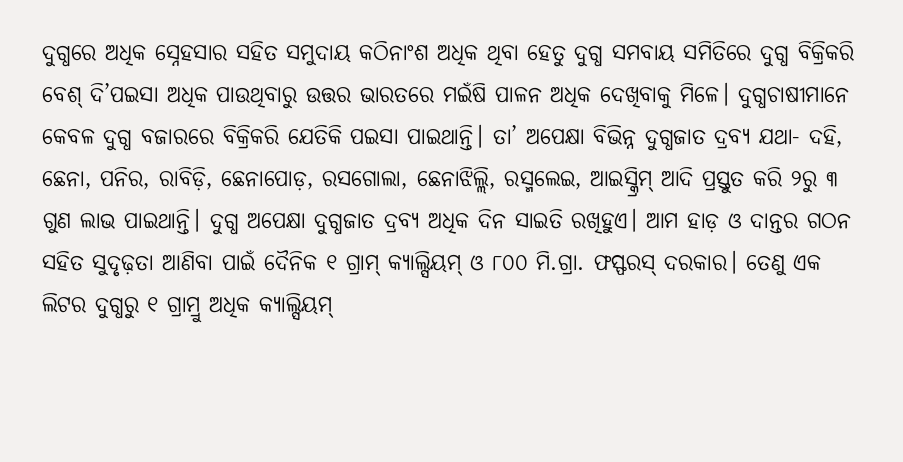ଦୁଗ୍ଧରେ ଅଧିକ ସ୍ନେହସାର ସହିତ ସମୁଦାୟ କଠିନାଂଶ ଅଧିକ ଥିବା ହେତୁ ଦୁଗ୍ଧ ସମବାୟ ସମିତିରେ ଦୁଗ୍ଧ ବିକ୍ରିକରି ବେଶ୍ ଦି’ପଇସା ଅଧିକ ପାଉଥିବାରୁ ଉତ୍ତର ଭାରତରେ ମଇଁଷି ପାଳନ ଅଧିକ ଦେଖିବାକୁ ମିଳେ। ଦୁଗ୍ଧଚାଷୀମାନେ କେବଳ ଦୁଗ୍ଧ ବଜାରରେ ବିକ୍ରିକରି ଯେତିକି ପଇସା ପାଇଥାନ୍ତି। ତା’ ଅପେକ୍ଷା ବିଭିନ୍ନ ଦୁଗ୍ଧଜାତ ଦ୍ରବ୍ୟ ଯଥା- ଦହି, ଛେନା, ପନିର, ରାବିଡ଼ି, ଛେନାପୋଡ଼, ରସଗୋଲା, ଛେନାଝିଲ୍ଲି, ରସ୍ମଲେଇ, ଆଇସ୍କ୍ରିମ୍ ଆଦି ପ୍ରସ୍ତୁତ କରି ୨ରୁ ୩ ଗୁଣ ଲାଭ ପାଇଥାନ୍ତି। ଦୁଗ୍ଧ ଅପେକ୍ଷା ଦୁଗ୍ଧଜାତ ଦ୍ରବ୍ୟ ଅଧିକ ଦିନ ସାଇତି ରଖିହୁଏ। ଆମ ହାଡ଼ ଓ ଦାନ୍ତର ଗଠନ ସହିତ ସୁଦୃଢ଼ତା ଆଣିବା ପାଇଁ ଦୈନିକ ୧ ଗ୍ରାମ୍ କ୍ୟାଲ୍ସିୟମ୍ ଓ ୮୦୦ ମି.ଗ୍ରା. ଫସ୍ଫରସ୍ ଦରକାର। ତେଣୁ ଏକ ଲିଟର ଦୁଗ୍ଧରୁ ୧ ଗ୍ରାମ୍ରୁ ଅଧିକ କ୍ୟାଲ୍ସିୟମ୍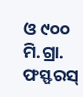ଓ ୯୦୦ ମି.ଗ୍ରା. ଫସ୍ଫରସ୍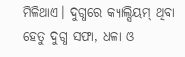ମିଳିଥାଏ। ଦୁଗ୍ଧରେ କ୍ୟାଲ୍ସିୟମ୍ ଥିବା ହେତୁ ଦୁଗ୍ଧ ସଫା, ଧଳା ଓ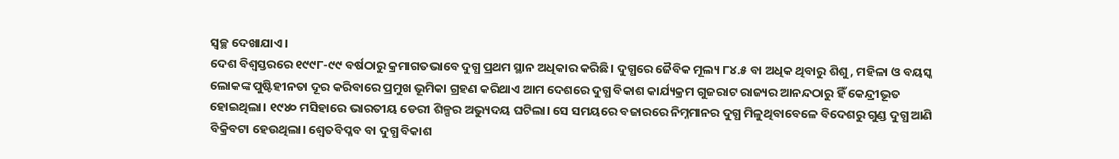ସ୍ବଚ୍ଛ ଦେଖାଯାଏ।
ଦେଶ ବିଶ୍ୱସ୍ତରରେ ୧୯୯୮-୯୯ ବର୍ଷଠାରୁ କ୍ରମାଗତଭାବେ ଦୁଗ୍ଧ ପ୍ରଥମ ସ୍ଥାନ ଅଧିକାର କରିଛି। ଦୁଗ୍ଧରେ ଜୈବିକ ମୂଲ୍ୟ ୮୪.୫ ବା ଅଧିକ ଥିବାରୁ ଶିଶୁ, ମହିଳା ଓ ବୟସ୍କ ଲୋକଙ୍କ ପୁଷ୍ଟିହୀନତା ଦୂର କରିବାରେ ପ୍ରମୁଖ ଭୂମିକା ଗ୍ରହଣ କରିଥାଏ ଆମ ଦେଶରେ ଦୁଗ୍ଧ ବିକାଶ କାର୍ଯ୍ୟକ୍ରମ ଗୁଜରାଟ ରାଜ୍ୟର ଆନନ୍ଦଠାରୁ ହିଁ କେନ୍ଦ୍ରୀଭୂତ ହୋଇଥିଲା। ୧୯୪୦ ମସିହାରେ ଭାରତୀୟ ଡେରୀ ଶିଳ୍ପର ଅଭ୍ୟୁଦୟ ଘଟିଲା। ସେ ସମୟରେ ବଜାରରେ ନିମ୍ନମାନର ଦୁଗ୍ଧ ମିଳୁଥିବାବେଳେ ବିଦେଶରୁ ଗୁଣ୍ଡ ଦୁଗ୍ଧ ଆଣି ବିକ୍ରିବଟା ହେଉଥିଲା। ଶ୍ୱେତବିପ୍ଳବ ବା ଦୁଗ୍ଧ ବିକାଶ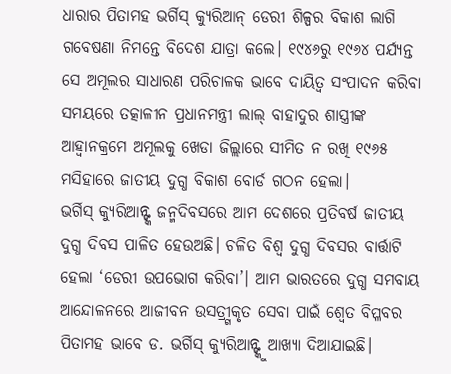ଧାରାର ପିତାମହ ଭର୍ଗିସ୍ କ୍ୟୁରିଆନ୍ ଡେରୀ ଶିଳ୍ପର ବିକାଶ ଲାଗି ଗବେଷଣା ନିମନ୍ତେ ବିଦେଶ ଯାତ୍ରା କଲେ। ୧୯୪୬ରୁ ୧୯୬୪ ପର୍ଯ୍ୟନ୍ତ ସେ ଅମୂଲର ସାଧାରଣ ପରିଚାଳକ ଭାବେ ଦାୟିତ୍ୱ ସଂପାଦନ କରିବା ସମୟରେ ତତ୍କାଳୀନ ପ୍ରଧାନମନ୍ତ୍ରୀ ଲାଲ୍ ବାହାଦୁର ଶାସ୍ତ୍ରୀଙ୍କ ଆହ୍ବାନକ୍ରମେ ଅମୂଲକୁ ଖେଡା ଜିଲ୍ଲାରେ ସୀମିତ ନ ରଖି ୧୯୬୫ ମସିହାରେ ଜାତୀୟ ଦୁଗ୍ଧ ବିକାଶ ବୋର୍ଡ ଗଠନ ହେଲା।
ଭର୍ଗିସ୍ କ୍ୟୁରିଆନ୍ଙ୍କ ଜନ୍ମଦିବସରେ ଆମ ଦେଶରେ ପ୍ରତିବର୍ଷ ଜାତୀୟ ଦୁଗ୍ଧ ଦିବସ ପାଳିତ ହେଉଅଛି। ଚଳିତ ବିଶ୍ୱ ଦୁଗ୍ଧ ଦିବସର ବାର୍ତ୍ତାଟି ହେଲା ‘ଡେରୀ ଉପଭୋଗ କରିବା’। ଆମ ଭାରତରେ ଦୁଗ୍ଧ ସମବାୟ ଆନ୍ଦୋଳନରେ ଆଜୀବନ ଉସତ୍ର୍ଗୀକୃତ ସେବା ପାଇଁ ଶ୍ୱେତ ବିପ୍ଳବର ପିତାମହ ଭାବେ ଡ. ଭର୍ଗିସ୍ କ୍ୟୁରିଆନ୍ଙ୍କୁ ଆଖ୍ୟା ଦିଆଯାଇଛି।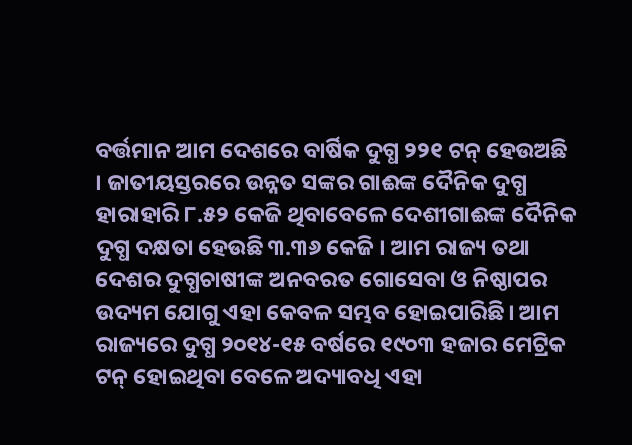ବର୍ତ୍ତମାନ ଆମ ଦେଶରେ ବାର୍ଷିକ ଦୁଗ୍ଧ ୨୨୧ ଟନ୍ ହେଉଅଛି । ଜାତୀୟସ୍ତରରେ ଉନ୍ନତ ସଙ୍କର ଗାଈଙ୍କ ଦୈନିକ ଦୁଗ୍ଧ ହାରାହାରି ୮.୫୨ କେଜି ଥିବାବେଳେ ଦେଶୀଗାଈଙ୍କ ଦୈନିକ ଦୁଗ୍ଧ ଦକ୍ଷତା ହେଉଛି ୩.୩୬ କେଜି । ଆମ ରାଜ୍ୟ ତଥା ଦେଶର ଦୁଗ୍ଧଚାଷୀଙ୍କ ଅନବରତ ଗୋସେବା ଓ ନିଷ୍ଠାପର ଉଦ୍ୟମ ଯୋଗୁ ଏହା କେବଳ ସମ୍ଭବ ହୋଇପାରିଛି। ଆମ ରାଜ୍ୟରେ ଦୁଗ୍ଧ ୨୦୧୪-୧୫ ବର୍ଷରେ ୧୯୦୩ ହଜାର ମେଟ୍ରିକ ଟନ୍ ହୋଇଥିବା ବେଳେ ଅଦ୍ୟାବଧି ଏହା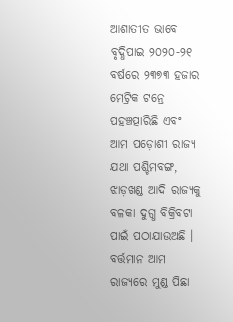ଆଶାତୀତ ଭାବେ ବୃଦ୍ଧିପାଇ ୨୦୨୦-୨୧ ବର୍ଷରେ ୨୩୭୩ ହଜାର ମେଟ୍ରିକ ଟନ୍ରେ ପହଞ୍ଚତ୍ପାରିଛି ଏବଂ ଆମ ପଡ଼ୋଶୀ ରାଜ୍ୟ ଯଥା ପଶ୍ଚିମବଙ୍ଗ, ଝାଡ଼ଖଣ୍ଡ ଆଦି ରାଜ୍ୟକୁ ବଳକା ଦୁଗ୍ଧ ବିକ୍ରିବଟା ପାଇଁ ପଠାଯାଉଅଛି । ବର୍ତ୍ତମାନ ଆମ ରାଜ୍ୟରେ ମୁଣ୍ଡ ପିଛା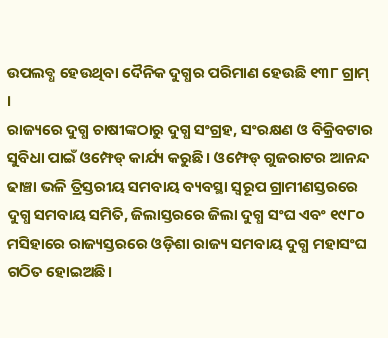ଉପଲବ୍ଧ ହେଉଥିବା ଦୈନିକ ଦୁଗ୍ଧର ପରିମାଣ ହେଉଛି ୧୩୮ ଗ୍ରାମ୍ ।
ରାଜ୍ୟରେ ଦୁଗ୍ଧ ଚାଷୀଙ୍କଠାରୁ ଦୁଗ୍ଧ ସଂଗ୍ରହ, ସଂରକ୍ଷଣ ଓ ବିକ୍ରିବଟାର ସୁବିଧା ପାଇଁ ଓମ୍ଫେଡ୍ କାର୍ଯ୍ୟ କରୁଛି। ଓମ୍ଫେଡ୍ ଗୁଜରାଟର ଆନନ୍ଦ ଢାଞ୍ଚା ଭଳି ତ୍ରିସ୍ତରୀୟ ସମବାୟ ବ୍ୟବସ୍ଥା ସ୍ବରୂପ ଗ୍ରାମୀଣସ୍ତରରେ ଦୁଗ୍ଧ ସମବାୟ ସମିତି, ଜିଲାସ୍ତରରେ ଜିଲା ଦୁଗ୍ଧ ସଂଘ ଏବଂ ୧୯୮୦ ମସିହାରେ ରାଜ୍ୟସ୍ତରରେ ଓଡ଼ିଶା ରାଜ୍ୟ ସମବାୟ ଦୁଗ୍ଧ ମହାସଂଘ ଗଠିତ ହୋଇଅଛି।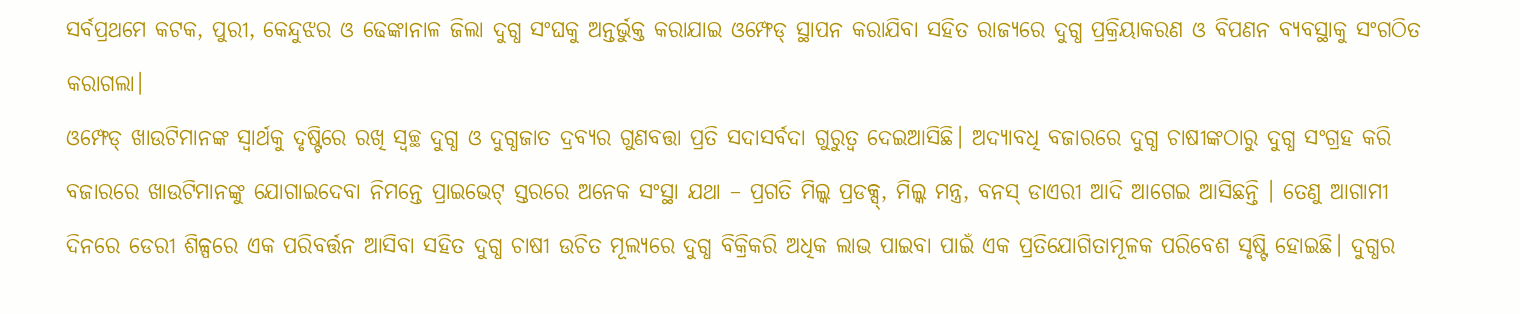ସର୍ବପ୍ରଥମେ କଟକ, ପୁରୀ, କେନ୍ଦୁଝର ଓ ଢେଙ୍କାନାଳ ଜିଲା ଦୁଗ୍ଧ ସଂଘକୁ ଅନ୍ତର୍ଭୁକ୍ତ କରାଯାଇ ଓମ୍ଫେଡ୍ ସ୍ଥାପନ କରାଯିବା ସହିତ ରାଜ୍ୟରେ ଦୁଗ୍ଧ ପ୍ରକ୍ରିୟାକରଣ ଓ ବିପଣନ ବ୍ୟବସ୍ଥାକୁ ସଂଗଠିତ କରାଗଲା।
ଓମ୍ଫେଡ୍ ଖାଉଟିମାନଙ୍କ ସ୍ବାର୍ଥକୁ ଦୃଷ୍ଟିରେ ରଖି ସ୍ବଚ୍ଛ ଦୁଗ୍ଧ ଓ ଦୁଗ୍ଧଜାତ ଦ୍ରବ୍ୟର ଗୁଣବତ୍ତା ପ୍ରତି ସଦାସର୍ବଦା ଗୁରୁତ୍ୱ ଦେଇଆସିଛି। ଅଦ୍ୟାବଧି ବଜାରରେ ଦୁଗ୍ଧ ଚାଷୀଙ୍କଠାରୁ ଦୁଗ୍ଧ ସଂଗ୍ରହ କରି ବଜାରରେ ଖାଉଟିମାନଙ୍କୁ ଯୋଗାଇଦେବା ନିମନ୍ତେ ପ୍ରାଇଭେଟ୍ ସ୍ତରରେ ଅନେକ ସଂସ୍ଥା ଯଥା – ପ୍ରଗତି ମିଲ୍କ ପ୍ରଡକ୍ସ୍, ମିଲ୍କ ମନ୍ତ୍ର, ବନସ୍ ଡାଏରୀ ଆଦି ଆଗେଇ ଆସିଛନ୍ତି । ତେଣୁ ଆଗାମୀ ଦିନରେ ଡେରୀ ଶିଳ୍ପରେ ଏକ ପରିବର୍ତ୍ତନ ଆସିବା ସହିତ ଦୁଗ୍ଧ ଚାଷୀ ଉଚିତ ମୂଲ୍ୟରେ ଦୁଗ୍ଧ ବିକ୍ରିକରି ଅଧିକ ଲାଭ ପାଇବା ପାଇଁ ଏକ ପ୍ରତିଯୋଗିତାମୂଳକ ପରିବେଶ ସୃଷ୍ଟି ହୋଇଛି। ଦୁଗ୍ଧର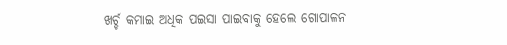ଖର୍ଚ୍ଚ କମାଇ ଅଧିକ ପଇସା ପାଇବାକୁ ହେଲେ ଗୋପାଳନ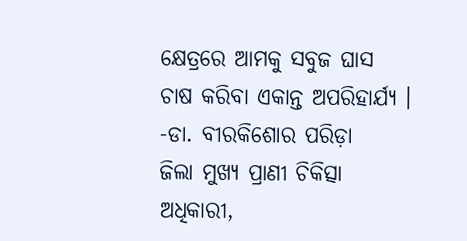କ୍ଷେତ୍ରରେ ଆମକୁ ସବୁଜ ଘାସ ଚାଷ କରିବା ଏକାନ୍ତ ଅପରିହାର୍ଯ୍ୟ ।
-ଡା. ବୀରକିଶୋର ପରିଡ଼ା
ଜିଲା ମୁଖ୍ୟ ପ୍ରାଣୀ ଚିକିତ୍ସା ଅଧିକାରୀ,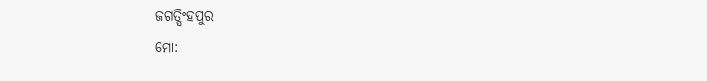ଜଗତ୍ସିଂହପୁର
ମୋ: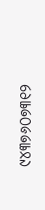୯୪୩୭୬୦୭୩୧୨